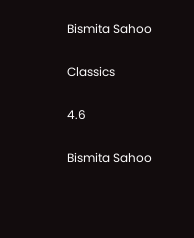Bismita Sahoo

Classics

4.6

Bismita Sahoo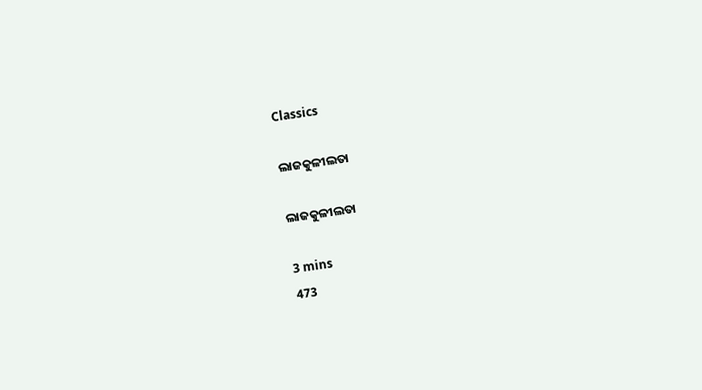Classics

ଲାଜକୁଳୀଲତା

ଲାଜକୁଳୀଲତା

3 mins
473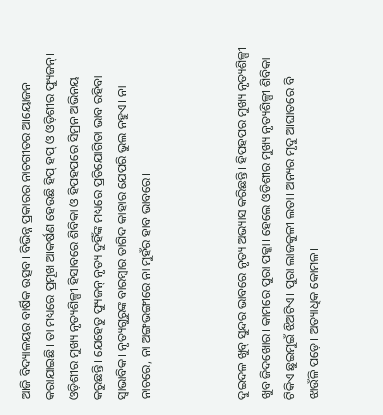ଆଜି ବିଦ୍ୟାଳୟର ବାର୍ଷିକ ଉତ୍ସବ। ବିଭିନ୍ନ ପ୍ରକାରର ନାଚଗୀତର ଆୟୋଜନ କରାଯାଇଛି। ତା ମଧ୍ୟରେ ପ୍ରମୂଖ ଆକର୍ଷଣ ହେଉଛି ହିପ୍ ହପ୍ ଓ ଓଡ଼ିଶୀର ଫ୍ୟୁଜନ୍। ଓଡ଼ିଶୀର ମୁଖ୍ୟ ନୃତ୍ୟଶିଳ୍ପୀ ହିସାବରେ ଶିବିକା ଓ ହିପହପରେ ସିମ୍ରନ ଅଭିନୟ କରୁଛନ୍ତି। ଯେହେତୁ ଫ୍ୟୁଜନ୍ ନୃତ୍ୟ ଦୁହିଁଙ୍କ ମଧ୍ୟରେ ପ୍ରତିଯୋଗିତା ଭାବ ରହିବା ସ୍ୱାଭାବିକ। ନୃତ୍ୟଗୁରୁଙ୍କ ବାରମ୍ବାର ତାଗିଦ କାହାର ଯେପରି ଭୁଲ ନହୁଏ। ନା ନାଚରେ, ନା ଅଙ୍ଗଭଙ୍ଗୀରେ ନା ମୁହଁର ହାବ ଭାବରେ।



ଦୁଇଦଳ ଖୁବ୍ ସୁନ୍ଦର ଭାବରେ ନୃତ୍ୟ ଅଭ୍ୟାସ କରିଛନ୍ତି। ହିପହପର ମୁଖ୍ୟ ନୃତ୍ୟଶିଳ୍ପୀ ଖୁବ ଜିଦଖୋର। କାମରେ ପୁରା ପକ୍କା। ହେଲେ ଓଡିଶୀର ମୁଖ୍ୟ ନୃତ୍ୟଶିଳ୍ପୀ ଶିବିକା ଟିକିଏ ଛୁଇମୁଇଁ ଝିଅଟିଏ। ପୁରା ଲାଜକୁଳୀ ଲତା। ଅନ୍ୟର ମୃଦୁ ଆଘାତରେ ବି ଝାଉଁଳି ପଡ଼େ। ଅତ୍ୟାଧିକ କୋମଳ।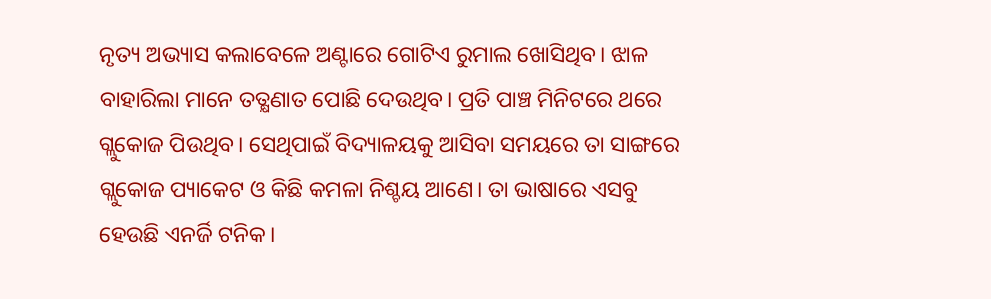ନୃତ୍ୟ ଅଭ୍ୟାସ କଲାବେଳେ ଅଣ୍ଟାରେ ଗୋଟିଏ ରୁମାଲ ଖୋସିଥିବ। ଝାଳ ବାହାରିଲା ମାନେ ତତ୍କ୍ଷଣାତ ପୋଛି ଦେଉଥିବ। ପ୍ରତି ପାଞ୍ଚ ମିନିଟରେ ଥରେ ଗ୍ଲୁକୋଜ ପିଉଥିବ। ସେଥିପାଇଁ ବିଦ୍ୟାଳୟକୁ ଆସିବା ସମୟରେ ତା ସାଙ୍ଗରେ ଗ୍ଲୁକୋଜ ପ୍ୟାକେଟ ଓ କିଛି କମଳା ନିଶ୍ଚୟ ଆଣେ। ତା ଭାଷାରେ ଏସବୁ ହେଉଛି ଏନର୍ଜି ଟନିକ।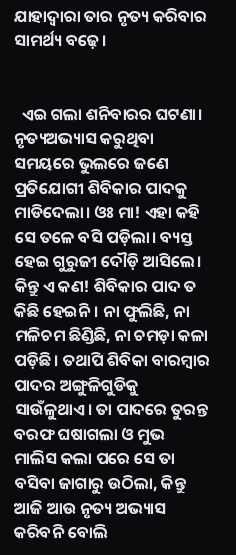ଯାହାଦ୍ୱାରା ତାର ନୃତ୍ୟ କରିବାର ସାମର୍ଥ୍ୟ ବଢ଼େ।


  ଏଇ ଗଲା ଶନିବାରର ଘଟଣା। ନୃତ୍ୟଅଭ୍ୟାସ କରୁଥିବା ସମୟରେ ଭୁଲରେ ଜଣେ ପ୍ରତିଯୋଗୀ ଶିବିକାର ପାଦକୁ ମାଡିଦେଲା। ଓଃ ମା! ଏହା କହି ସେ ତଳେ ବସି ପଡ଼ିଲା। ବ୍ୟସ୍ତ ହେଇ ଗୁରୁଜୀ ଦୌଡ଼ି ଆସିଲେ। କିନ୍ତୁ ଏ କଣ! ଶିବିକାର ପାଦ ତ କିଛି ହେଇନି। ନା ଫୁଲିଛି, ନା ମଳିଚମ ଛିଣ୍ଡିଛି, ନା ଚମଡ଼ା କଳା ପଡ଼ିଛି। ତଥାପି ଶିବିକା ବାରମ୍ବାର ପାଦର ଅଙ୍ଗୁଳିଗୁଡିକୁ ସାଉଁଳୁଥାଏ। ତା ପାଦରେ ତୁରନ୍ତ ବରଫ ଘଷାଗଲା ଓ ମୁଭ ମାଲିସ କଲା ପରେ ସେ ତା ବସିବା ଜାଗାରୁ ଉଠିଲା, କିନ୍ତୁ ଆଜି ଆଉ ନୃତ୍ୟ ଅଭ୍ୟାସ କରିବନି ବୋଲି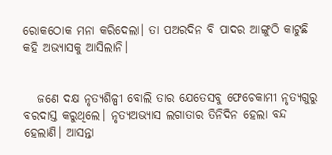ରୋକଠୋକ ମନା କରିଦେଲା। ତା ପଅରଦିନ ବି ପାଦର ଆଙ୍ଗୁଠି କାଟୁଛି କହି ଅଭ୍ୟାସକୁ ଆସିଲାନି।


   ଜଣେ ଦକ୍ଷ ନୃତ୍ୟଶିଳ୍ପୀ ବୋଲି ତାର ଯେତେସବୁ ଫେଚେକାମୀ ନୃତ୍ୟଗୁରୁ ବରଦାସ୍ତ କରୁଥିଲେ। ନୃତ୍ୟଅଭ୍ୟାସ ଲଗାତାର ତିନିଦିନ ହେଲା ବନ୍ଦ ହେଲାଣି। ଆସନ୍ତା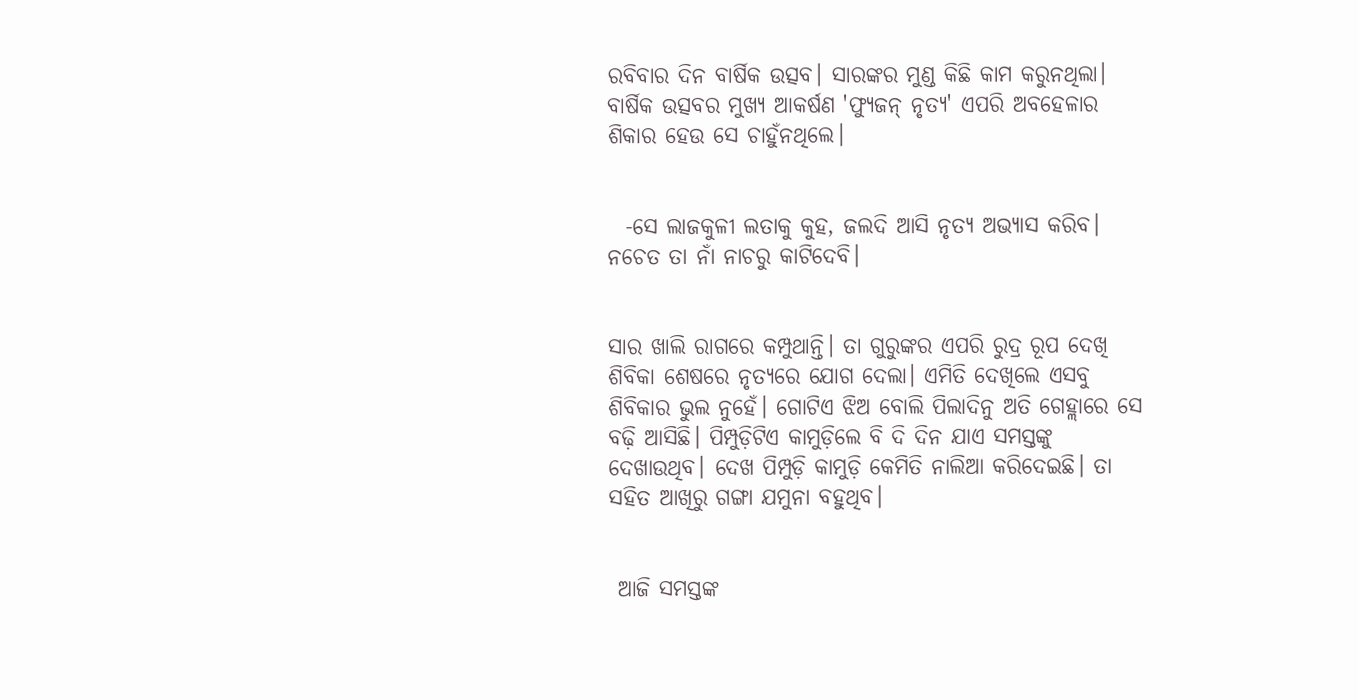ରବିବାର ଦିନ ବାର୍ଷିକ ଉତ୍ସବ। ସାରଙ୍କର ମୁଣ୍ଡ କିଛି କାମ କରୁନଥିଲା। ବାର୍ଷିକ ଉତ୍ସବର ମୁଖ୍ୟ ଆକର୍ଷଣ 'ଫ୍ୟୁଜନ୍ ନୃତ୍ୟ' ଏପରି ଅବହେଳାର ଶିକାର ହେଉ ସେ ଚାହୁଁନଥିଲେ।


  -ସେ ଲାଜକୁଳୀ ଲତାକୁ କୁହ, ଜଲଦି ଆସି ନୃତ୍ୟ ଅଭ୍ୟାସ କରିବ। ନଚେତ ତା ନାଁ ନାଚରୁ କାଟିଦେବି।


ସାର ଖାଲି ରାଗରେ କମ୍ପୁଥାନ୍ତି। ତା ଗୁରୁଙ୍କର ଏପରି ରୁଦ୍ର ରୂପ ଦେଖି ଶିବିକା ଶେଷରେ ନୃତ୍ୟରେ ଯୋଗ ଦେଲା। ଏମିତି ଦେଖିଲେ ଏସବୁ ଶିବିକାର ଭୁଲ ନୁହେଁ। ଗୋଟିଏ ଝିଅ ବୋଲି ପିଲାଦିନୁ ଅତି ଗେହ୍ଲାରେ ସେ ବଢ଼ି ଆସିଛି। ପିମ୍ପୁଡ଼ିଟିଏ କାମୁଡ଼ିଲେ ବି ଦି ଦିନ ଯାଏ ସମସ୍ତଙ୍କୁ ଦେଖାଉଥିବ। ଦେଖ ପିମ୍ପୁଡ଼ି କାମୁଡ଼ି କେମିତି ନାଲିଆ କରିଦେଇଛି। ତା ସହିତ ଆଖିରୁ ଗଙ୍ଗା ଯମୁନା ବହୁଥିବ।


 ଆଜି ସମସ୍ତଙ୍କ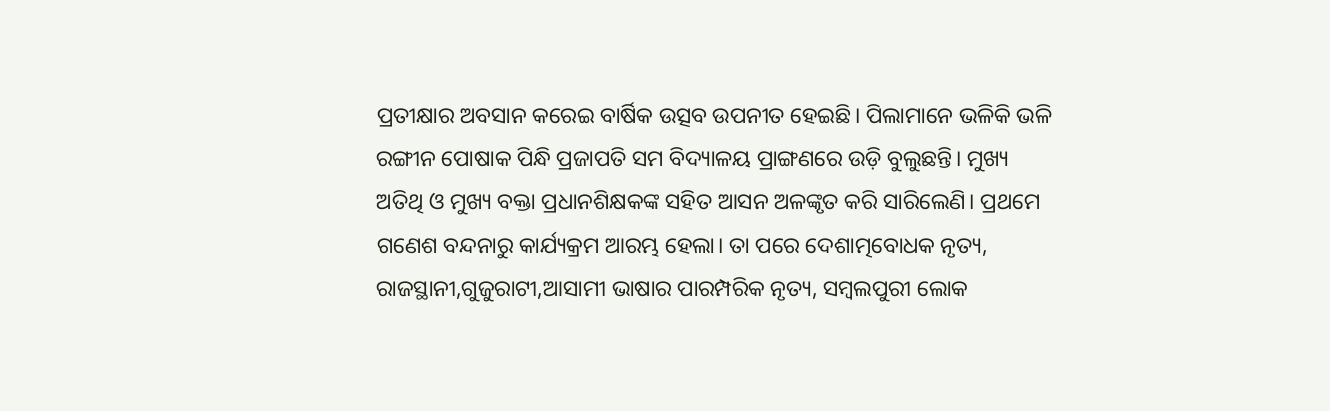ପ୍ରତୀକ୍ଷାର ଅବସାନ କରେଇ ବାର୍ଷିକ ଉତ୍ସବ ଉପନୀତ ହେଇଛି। ପିଲାମାନେ ଭଳିକି ଭଳି ରଙ୍ଗୀନ ପୋଷାକ ପିନ୍ଧି ପ୍ରଜାପତି ସମ ବିଦ୍ୟାଳୟ ପ୍ରାଙ୍ଗଣରେ ଉଡ଼ି ବୁଲୁଛନ୍ତି। ମୁଖ୍ୟ ଅତିଥି ଓ ମୁଖ୍ୟ ବକ୍ତା ପ୍ରଧାନଶିକ୍ଷକଙ୍କ ସହିତ ଆସନ ଅଳଙ୍କୃତ କରି ସାରିଲେଣି। ପ୍ରଥମେ ଗଣେଶ ବନ୍ଦନାରୁ କାର୍ଯ୍ୟକ୍ରମ ଆରମ୍ଭ ହେଲା। ତା ପରେ ଦେଶାତ୍ମବୋଧକ ନୃତ୍ୟ, ରାଜସ୍ଥାନୀ,ଗୁଜୁରାଟୀ,ଆସାମୀ ଭାଷାର ପାରମ୍ପରିକ ନୃତ୍ୟ, ସମ୍ବଲପୁରୀ ଲୋକ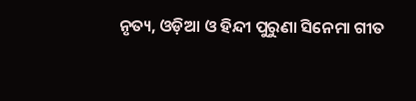ନୃତ୍ୟ, ଓଡ଼ିଆ ଓ ହିନ୍ଦୀ ପୁରୁଣା ସିନେମା ଗୀତ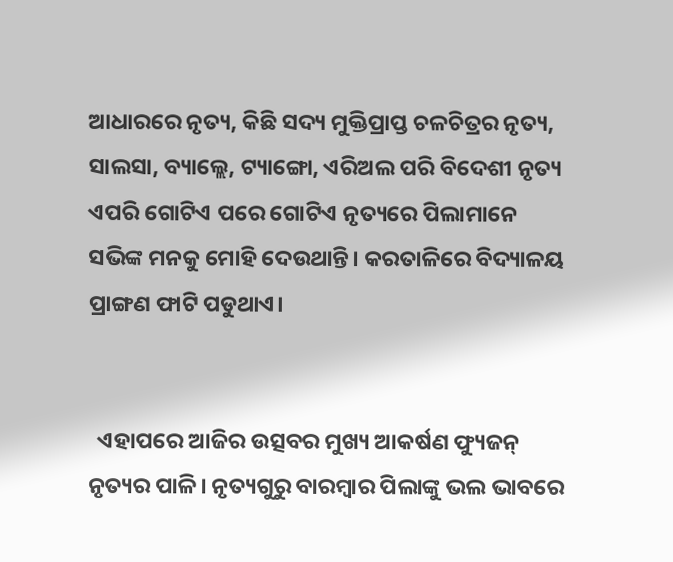ଆଧାରରେ ନୃତ୍ୟ, କିଛି ସଦ୍ୟ ମୁକ୍ତିପ୍ରାପ୍ତ ଚଳଚିତ୍ରର ନୃତ୍ୟ, ସାଲସା, ବ୍ୟାଲ୍ଲେ, ଟ୍ୟାଙ୍ଗୋ, ଏରିଅଲ ପରି ବିଦେଶୀ ନୃତ୍ୟ ଏପରି ଗୋଟିଏ ପରେ ଗୋଟିଏ ନୃତ୍ୟରେ ପିଲାମାନେ ସଭିଙ୍କ ମନକୁ ମୋହି ଦେଉଥାନ୍ତି। କରତାଳିରେ ବିଦ୍ୟାଳୟ ପ୍ରାଙ୍ଗଣ ଫାଟି ପଡୁଥାଏ।


  ଏହାପରେ ଆଜିର ଉତ୍ସବର ମୁଖ୍ୟ ଆକର୍ଷଣ ଫ୍ୟୁଜନ୍ ନୃତ୍ୟର ପାଳି। ନୃତ୍ୟଗୁରୁ ବାରମ୍ବାର ପିଲାଙ୍କୁ ଭଲ ଭାବରେ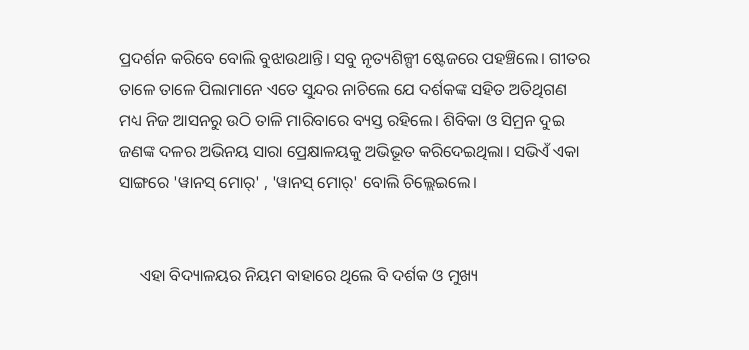ପ୍ରଦର୍ଶନ କରିବେ ବୋଲି ବୁଝାଉଥାନ୍ତି। ସବୁ ନୃତ୍ୟଶିଳ୍ପୀ ଷ୍ଟେଜରେ ପହଞ୍ଚିଲେ। ଗୀତର ତାଳେ ତାଳେ ପିଲାମାନେ ଏତେ ସୁନ୍ଦର ନାଚିଲେ ଯେ ଦର୍ଶକଙ୍କ ସହିତ ଅତିଥିଗଣ ମଧ୍ୟ ନିଜ ଆସନରୁ ଉଠି ତାଳି ମାରିବାରେ ବ୍ୟସ୍ତ ରହିଲେ। ଶିବିକା ଓ ସିମ୍ରନ ଦୁଇ ଜଣଙ୍କ ଦଳର ଅଭିନୟ ସାରା ପ୍ରେକ୍ଷାଳୟକୁ ଅଭିଭୂତ କରିଦେଇଥିଲା। ସଭିଏଁ ଏକା ସାଙ୍ଗରେ 'ୱାନସ୍ ମୋର୍' , 'ୱାନସ୍ ମୋର୍' ବୋଲି ଚିଲ୍ଲେଇଲେ।


     ଏହା ବିଦ୍ୟାଳୟର ନିୟମ ବାହାରେ ଥିଲେ ବି ଦର୍ଶକ ଓ ମୁଖ୍ୟ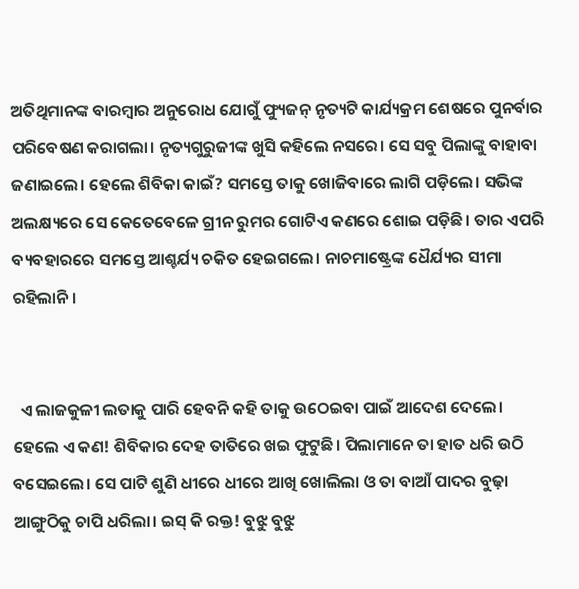ଅତିଥିମାନଙ୍କ ବାରମ୍ବାର ଅନୁରୋଧ ଯୋଗୁଁ ଫ୍ୟୁଜନ୍ ନୃତ୍ୟଟି କାର୍ଯ୍ୟକ୍ରମ ଶେଷରେ ପୁନର୍ବାର ପରିବେଷଣ କରାଗଲା। ନୃତ୍ୟଗୁରୁଜୀଙ୍କ ଖୁସି କହିଲେ ନସରେ। ସେ ସବୁ ପିଲାଙ୍କୁ ବାହାବା ଜଣାଇଲେ। ହେଲେ ଶିବିକା କାଇଁ? ସମସ୍ତେ ତାକୁ ଖୋଜିବାରେ ଲାଗି ପଡ଼ିଲେ। ସଭିଙ୍କ ଅଲକ୍ଷ୍ୟରେ ସେ କେତେବେଳେ ଗ୍ରୀନ ରୁମର ଗୋଟିଏ କଣରେ ଶୋଇ ପଡ଼ିଛି। ତାର ଏପରି ବ୍ୟବହାରରେ ସମସ୍ତେ ଆଶ୍ଚର୍ଯ୍ୟ ଚକିତ ହେଇଗଲେ। ନାଚମାଷ୍ଟ୍ରେଙ୍କ ଧୈର୍ଯ୍ୟର ସୀମା ରହିଲାନି।


  ଏ ଲାଜକୁଳୀ ଲତାକୁ ପାରି ହେବନି କହି ତାକୁ ଉଠେଇବା ପାଇଁ ଆଦେଶ ଦେଲେ। ହେଲେ ଏ କଣ! ଶିବିକାର ଦେହ ତାତିରେ ଖଇ ଫୁଟୁଛି। ପିଲାମାନେ ତା ହାତ ଧରି ଉଠି ବସେଇଲେ। ସେ ପାଟି ଶୁଣି ଧୀରେ ଧୀରେ ଆଖି ଖୋଲିଲା ଓ ତା ବାଆଁ ପାଦର ବୁଢ଼ା ଆଙ୍ଗୁଠିକୁ ଚାପି ଧରିଲା। ଇସ୍ କି ରକ୍ତ! ବୁଝୁ ବୁଝୁ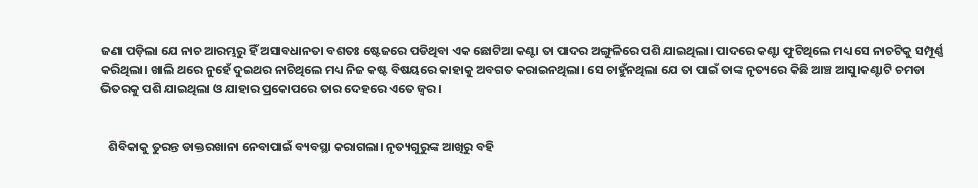ଜଣା ପଡ଼ିଲା ଯେ ନାଚ ଆରମ୍ଭରୁ ହିଁ ଅସାବଧାନତା ବଶତଃ ଷ୍ଟେଜରେ ପଡିଥିବା ଏକ ଛୋଟିଆ କଣ୍ଟା ତା ପାଦର ଅଙ୍ଗୁଳିରେ ପଶି ଯାଇଥିଲା। ପାଦରେ କଣ୍ଟା ଫୁଟିଥିଲେ ମଧ୍ୟ ସେ ନାଚଟିକୁ ସମ୍ପୂର୍ଣ୍ଣ କରିଥିଲା। ଖାଲି ଥରେ ନୁହେଁ ଦୁଇଥର ନାଚିଥିଲେ ମଧ୍ୟ ନିଜ କଷ୍ଟ ବିଷୟରେ କାହାକୁ ଅବଗତ କରାଇନଥିଲା। ସେ ଚାହୁଁନଥିଲା ଯେ ତା ପାଇଁ ତାଙ୍କ ନୃତ୍ୟରେ କିଛି ଆଞ୍ଚ ଆସୁ।କଣ୍ଟାଟି ଚମଡା ଭିତରକୁ ପଶି ଯାଇଥିଲା ଓ ଯାହାର ପ୍ରକୋପରେ ତାର ଦେହରେ ଏତେ ଜ୍ୱର।


   ଶିବିକାକୁ ତୁରନ୍ତ ଡାକ୍ତରଖାନା ନେବାପାଇଁ ବ୍ୟବସ୍ଥା କରାଗଲା। ନୃତ୍ୟଗୁରୁଙ୍କ ଆଖିରୁ ବହି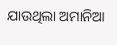ଯାଉଥିଲା ଅମାନିଆ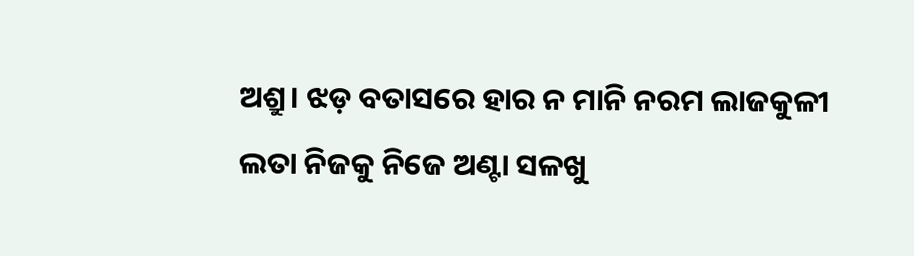ଅଶ୍ରୁ। ଝଡ଼ ବତାସରେ ହାର ନ ମାନି ନରମ ଲାଜକୁଳୀ ଲତା ନିଜକୁ ନିଜେ ଅଣ୍ଟା ସଳଖୁ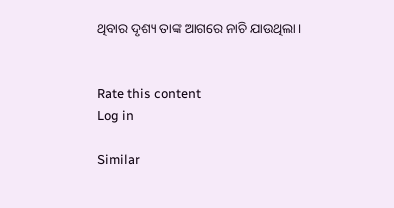ଥିବାର ଦୃଶ୍ୟ ତାଙ୍କ ଆଗରେ ନାଚି ଯାଉଥିଲା।


Rate this content
Log in

Similar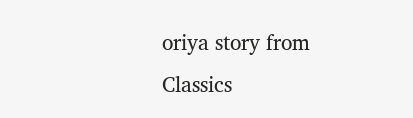oriya story from Classics